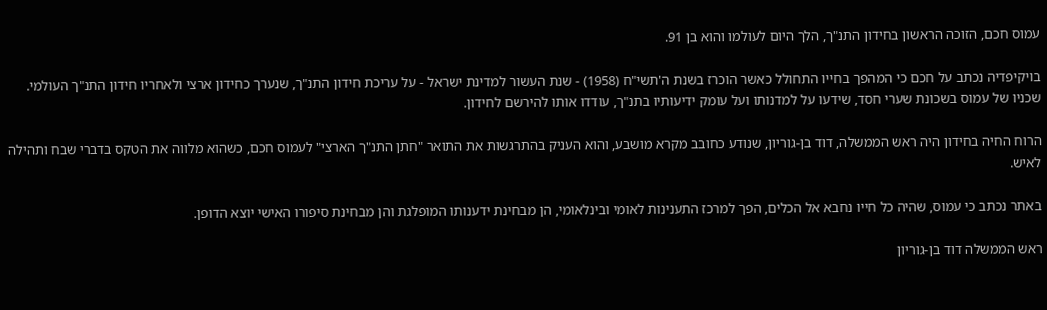עמוס חכם, הזוכה הראשון בחידון התנ"ך, הלך היום לעולמו והוא בן 91.

בויקיפדיה נכתב על חכם כי המהפך בחייו התחולל כאשר הוכרז בשנת ה'תשי"ח (1958) - שנת העשור למדינת ישראל - על עריכת חידון התנ"ך, שנערך כחידון ארצי ולאחריו חידון התנ"ך העולמי. שכניו של עמוס בשכונת שערי חסד, שידעו על למדנותו ועל עומק ידיעותיו בתנ"ך, עודדו אותו להירשם לחידון.

הרוח החיה בחידון היה ראש הממשלה, דוד בן-גוריון, שנודע כחובב מקרא מושבע, והוא העניק בהתרגשות את התואר "חתן התנ"ך הארצי" לעמוס חכם, כשהוא מלווה את הטקס בדברי שבח ותהילה לאיש.

באתר נכתב כי עמוס, שהיה כל חייו נחבא אל הכלים, הפך למרכז התענינות לאומי ובינלאומי, הן מבחינת ידענותו המופלגת והן מבחינת סיפורו האישי יוצא הדופן.

ראש הממשלה דוד בן-גוריון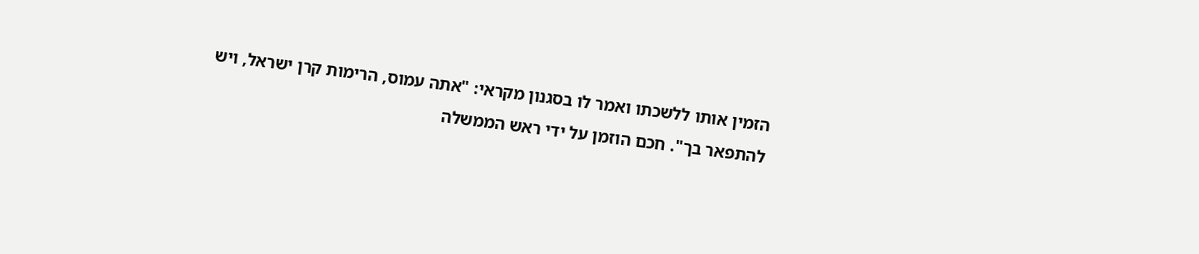הזמין אותו ללשכתו ואמר לו בסגנון מקראי: "אתה עמוס, הרימות קרן ישראל, ויש להתפאר בך". חכם הוזמן על ידי ראש הממשלה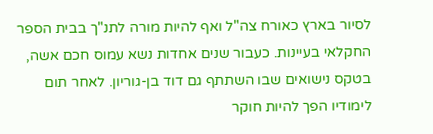לסיור בארץ כאורח צה"ל ואף להיות מורה לתנ"ך בבית הספר החקלאי בעיינות. כעבור שנים אחדות נשא עמוס חכם אשה, בטקס נישואים שבו השתתף גם דוד בן-גוריון. לאחר תום לימודיו הפך להיות חוקר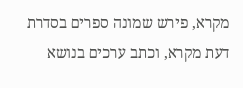מקרא, פירש שמונה ספרים בסדרת דעת מקרא, וכתב ערכים בנושא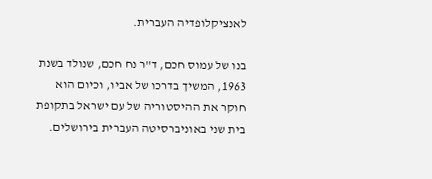לאנציקלופדיה העברית.

בנו של עמוס חכם, ד"ר נח חכם, שנולד בשנת 1963, המשיך בדרכו של אביו, וכיום הוא חוקר את ההיסטוריה של עם ישראל בתקופת בית שני באוניברסיטה העברית בירושלים.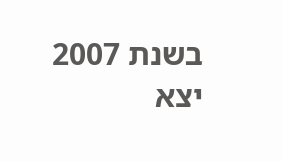בשנת 2007 יצא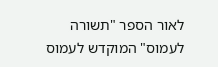לאור הספר "תשורה לעמוס" המוקדש לעמוס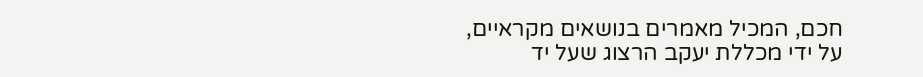חכם, המכיל מאמרים בנושאים מקראיים, על ידי מכללת יעקב הרצוג שעל יד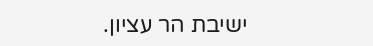ישיבת הר עציון.